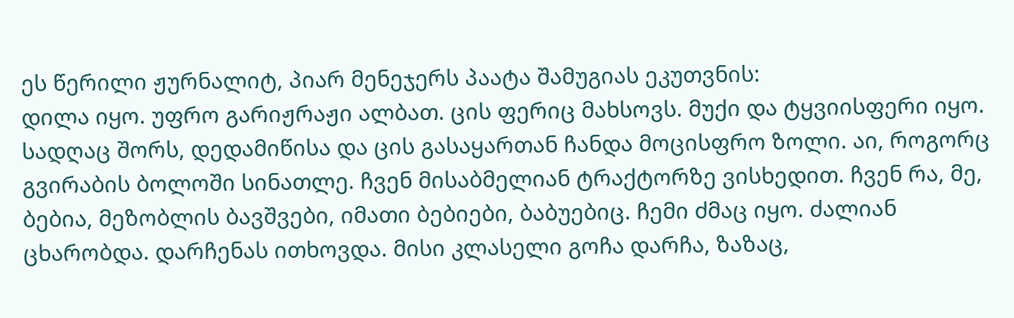ეს წერილი ჟურნალიტ, პიარ მენეჯერს პაატა შამუგიას ეკუთვნის:
დილა იყო. უფრო გარიჟრაჟი ალბათ. ცის ფერიც მახსოვს. მუქი და ტყვიისფერი იყო. სადღაც შორს, დედამიწისა და ცის გასაყართან ჩანდა მოცისფრო ზოლი. აი, როგორც გვირაბის ბოლოში სინათლე. ჩვენ მისაბმელიან ტრაქტორზე ვისხედით. ჩვენ რა, მე, ბებია, მეზობლის ბავშვები, იმათი ბებიები, ბაბუებიც. ჩემი ძმაც იყო. ძალიან ცხარობდა. დარჩენას ითხოვდა. მისი კლასელი გოჩა დარჩა, ზაზაც,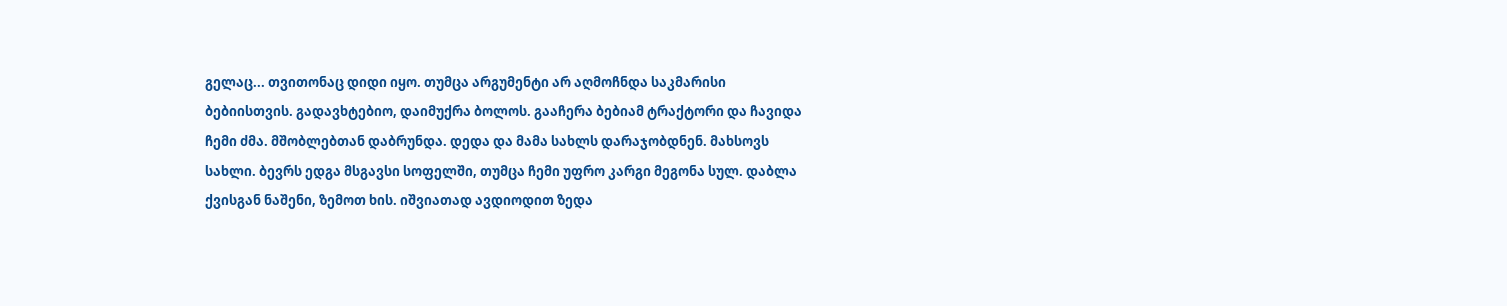გელაც... თვითონაც დიდი იყო. თუმცა არგუმენტი არ აღმოჩნდა საკმარისი ბებიისთვის. გადავხტებიო, დაიმუქრა ბოლოს. გააჩერა ბებიამ ტრაქტორი და ჩავიდა ჩემი ძმა. მშობლებთან დაბრუნდა. დედა და მამა სახლს დარაჯობდნენ. მახსოვს სახლი. ბევრს ედგა მსგავსი სოფელში, თუმცა ჩემი უფრო კარგი მეგონა სულ. დაბლა ქვისგან ნაშენი, ზემოთ ხის. იშვიათად ავდიოდით ზედა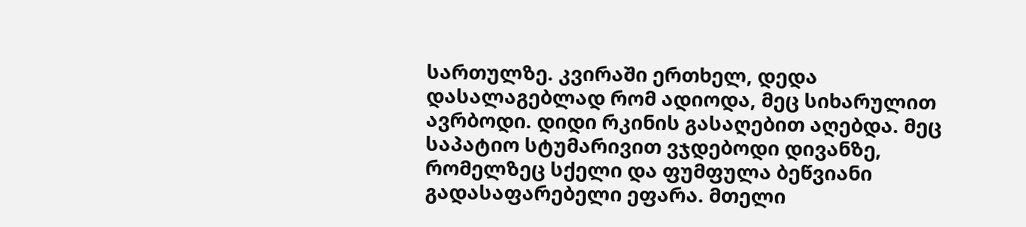სართულზე. კვირაში ერთხელ, დედა დასალაგებლად რომ ადიოდა, მეც სიხარულით ავრბოდი. დიდი რკინის გასაღებით აღებდა. მეც საპატიო სტუმარივით ვჯდებოდი დივანზე, რომელზეც სქელი და ფუმფულა ბეწვიანი გადასაფარებელი ეფარა. მთელი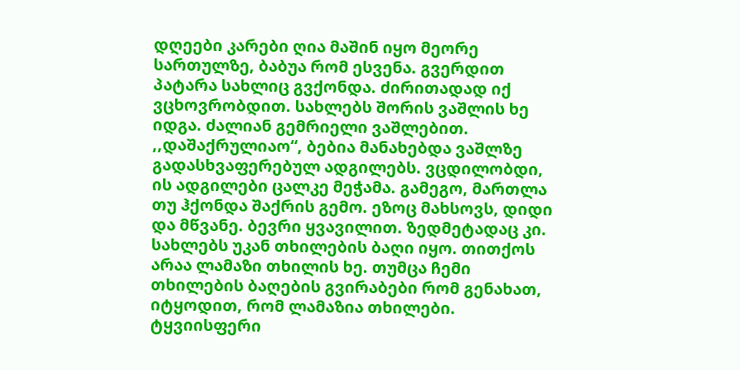დღეები კარები ღია მაშინ იყო მეორე სართულზე, ბაბუა რომ ესვენა. გვერდით პატარა სახლიც გვქონდა. ძირითადად იქ ვცხოვრობდით. სახლებს შორის ვაშლის ხე იდგა. ძალიან გემრიელი ვაშლებით. ,,დაშაქრულიაო“, ბებია მანახებდა ვაშლზე გადასხვაფერებულ ადგილებს. ვცდილობდი, ის ადგილები ცალკე მეჭამა. გამეგო, მართლა თუ ჰქონდა შაქრის გემო. ეზოც მახსოვს, დიდი და მწვანე. ბევრი ყვავილით. ზედმეტადაც კი. სახლებს უკან თხილების ბაღი იყო. თითქოს არაა ლამაზი თხილის ხე. თუმცა ჩემი თხილების ბაღების გვირაბები რომ გენახათ, იტყოდით, რომ ლამაზია თხილები.
ტყვიისფერი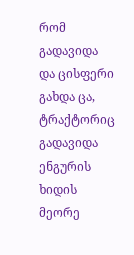რომ გადავიდა და ცისფერი გახდა ცა, ტრაქტორიც გადავიდა ენგურის ხიდის მეორე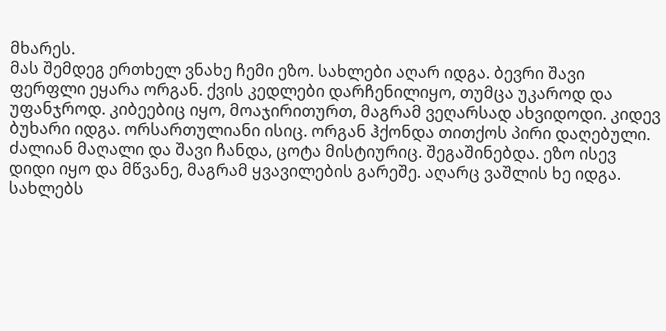მხარეს.
მას შემდეგ ერთხელ ვნახე ჩემი ეზო. სახლები აღარ იდგა. ბევრი შავი ფერფლი ეყარა ორგან. ქვის კედლები დარჩენილიყო, თუმცა უკაროდ და უფანჯროდ. კიბეებიც იყო, მოაჯირითურთ, მაგრამ ვეღარსად ახვიდოდი. კიდევ ბუხარი იდგა. ორსართულიანი ისიც. ორგან ჰქონდა თითქოს პირი დაღებული. ძალიან მაღალი და შავი ჩანდა, ცოტა მისტიურიც. შეგაშინებდა. ეზო ისევ დიდი იყო და მწვანე, მაგრამ ყვავილების გარეშე. აღარც ვაშლის ხე იდგა. სახლებს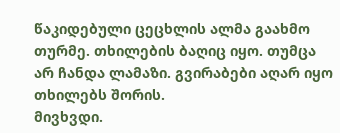წაკიდებული ცეცხლის ალმა გაახმო თურმე. თხილების ბაღიც იყო. თუმცა არ ჩანდა ლამაზი. გვირაბები აღარ იყო თხილებს შორის.
მივხვდი.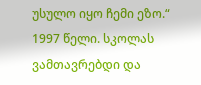უსულო იყო ჩემი ეზო.“
1997 წელი. სკოლას ვამთავრებდი და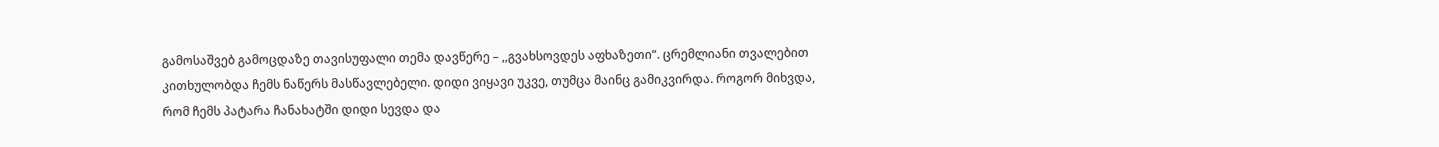გამოსაშვებ გამოცდაზე თავისუფალი თემა დავწერე – ,,გვახსოვდეს აფხაზეთი“. ცრემლიანი თვალებით კითხულობდა ჩემს ნაწერს მასწავლებელი. დიდი ვიყავი უკვე, თუმცა მაინც გამიკვირდა. როგორ მიხვდა, რომ ჩემს პატარა ჩანახატში დიდი სევდა და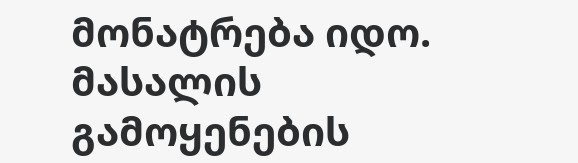მონატრება იდო.
მასალის გამოყენების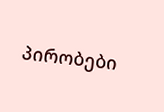პირობები